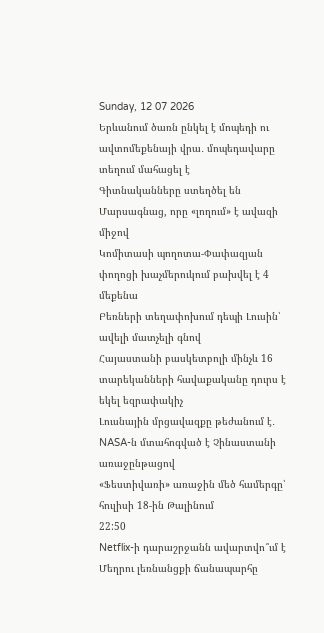Sunday, 12 07 2026
Երևանում ծառն ընկել է մոպեդի ու ավտոմեքենայի վրա․ մոպեդավարը տեղում մահացել է
Գիտնականները ստեղծել են Մարսագնաց, որը «լողում» է ավազի միջով
Կոմիտասի պողոտա-Փափազյան փողոցի խաչմերուկում բախվել է 4 մեքենա
Բեռների տեղափոխում դեպի Լուսին՝ ավելի մատչելի գնով
Հայաստանի բասկետբոլի մինչև 16 տարեկանների հավաքականը դուրս է եկել եզրափակիչ
Լուսնային մրցավազքը թեժանում է․ NASA-ն մտահոգված է Չինաստանի առաջընթացով
«Ֆեստիվառի» առաջին մեծ համերգը՝ հուլիսի 18-ին Թալինում
22:50
Netflix-ի դարաշրջանն ավարտվո՞ւմ է
Մեղրու լեռնանցքի ճանապարհը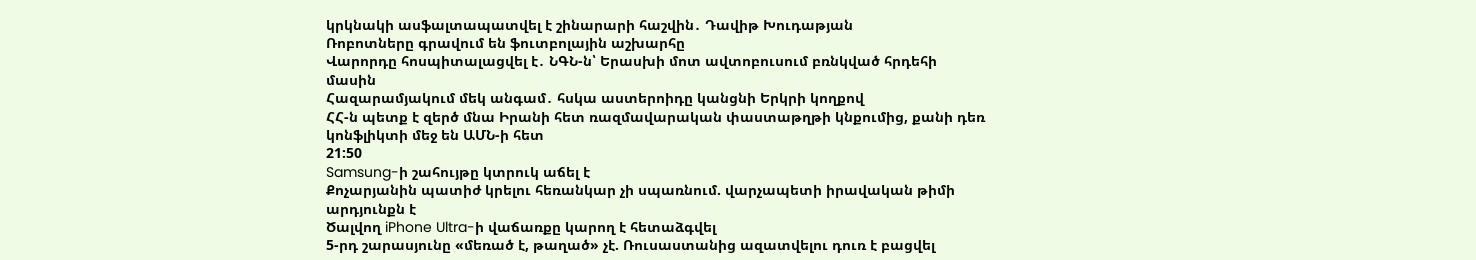կրկնակի ասֆալտապատվել է շինարարի հաշվին․ Դավիթ Խուդաթյան
Ռոբոտները գրավում են ֆուտբոլային աշխարհը
Վարորդը հոսպիտալացվել է․ ՆԳՆ-ն՝ Երասխի մոտ ավտոբուսում բռնկված հրդեհի մասին
Հազարամյակում մեկ անգամ․ հսկա աստերոիդը կանցնի Երկրի կողքով
ՀՀ-ն պետք է զերծ մնա Իրանի հետ ռազմավարական փաստաթղթի կնքումից, քանի դեռ կոնֆլիկտի մեջ են ԱՄՆ-ի հետ
21:50
Samsung-ի շահույթը կտրուկ աճել է
Քոչարյանին պատիժ կրելու հեռանկար չի սպառնում. վարչապետի իրավական թիմի արդյունքն է
Ծալվող iPhone Ultra-ի վաճառքը կարող է հետաձգվել
5-րդ շարասյունը «մեռած է, թաղած» չէ. Ռուսաստանից ազատվելու դուռ է բացվել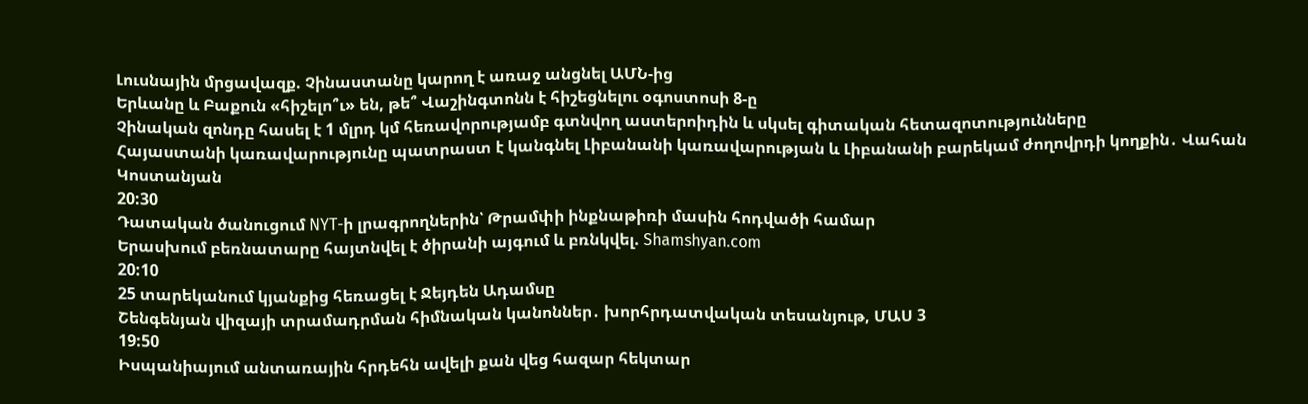Լուսնային մրցավազք. Չինաստանը կարող է առաջ անցնել ԱՄՆ-ից
Երևանը և Բաքուն «հիշելո՞ւ» են, թե՞ Վաշինգտոնն է հիշեցնելու օգոստոսի 8-ը
Չինական զոնդը հասել է 1 մլրդ կմ հեռավորությամբ գտնվող աստերոիդին և սկսել գիտական հետազոտությունները
Հայաստանի կառավարությունը պատրաստ է կանգնել Լիբանանի կառավարության և Լիբանանի բարեկամ ժողովրդի կողքին․ Վահան Կոստանյան
20:30
Դատական ծանուցում NYT-ի լրագրողներին՝ Թրամփի ինքնաթիռի մասին հոդվածի համար
Երասխում բեռնատարը հայտնվել է ծիրանի այգում և բռնկվել. Shamshyan.com
20:10
25 տարեկանում կյանքից հեռացել է Ջեյդեն Ադամսը
Շենգենյան վիզայի տրամադրման հիմնական կանոններ․ խորհրդատվական տեսանյութ, ՄԱՍ 3
19:50
Իսպանիայում անտառային հրդեհն ավելի քան վեց հազար հեկտար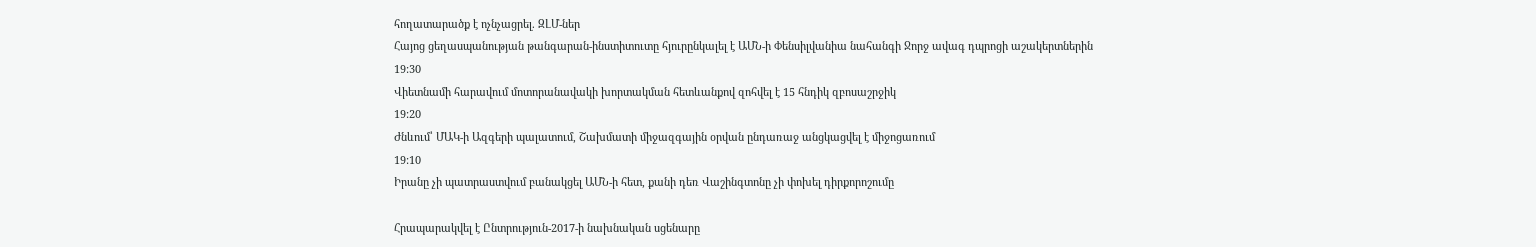հողատարածք է ոչնչացրել. ԶԼՄ-ներ
Հայոց ցեղասպանության թանգարան-ինստիտուտը հյուրընկալել է ԱՄՆ-ի Փենսիլվանիա նահանգի Ջորջ ավագ դպրոցի աշակերտներին
19:30
Վիետնամի հարավում մոտորանավակի խորտակման հետևանքով զոհվել է 15 հնդիկ զբոսաշրջիկ
19:20
Ժնևում՝ ՄԱԿ-ի Ազգերի պալատում, Շախմատի միջազգային օրվան ընդառաջ անցկացվել է միջոցառում
19:10
Իրանը չի պատրաստվում բանակցել ԱՄՆ-ի հետ, քանի դեռ Վաշինգտոնը չի փոխել դիրքորոշումը

Հրապարակվել է Ընտրություն-2017-ի նախնական սցենարը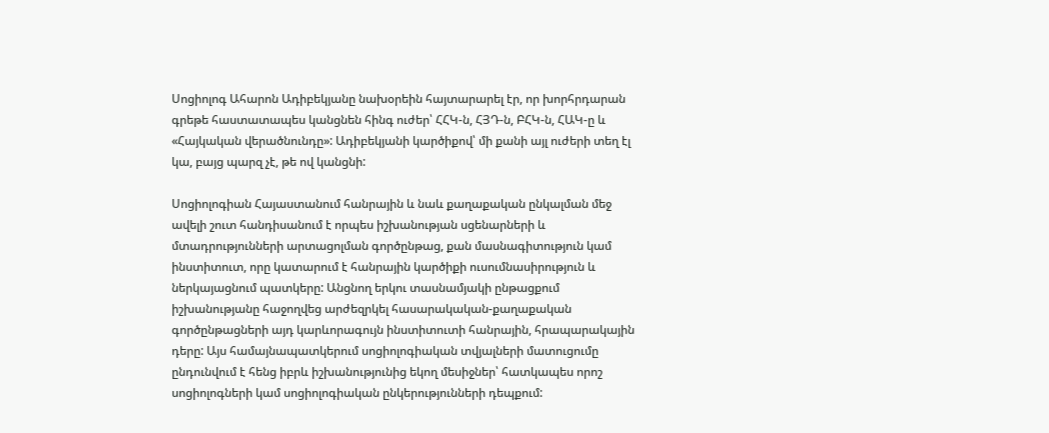Սոցիոլոգ Ահարոն Ադիբեկյանը նախօրեին հայտարարել էր, որ խորհրդարան գրեթե հաստատապես կանցնեն հինգ ուժեր՝ ՀՀԿ-ն, ՀՅԴ-ն, ԲՀԿ-ն, ՀԱԿ-ը և «Հայկական վերածնունդը»: Ադիբեկյանի կարծիքով՝ մի քանի այլ ուժերի տեղ էլ կա, բայց պարզ չէ, թե ով կանցնի:

Սոցիոլոգիան Հայաստանում հանրային և նաև քաղաքական ընկալման մեջ ավելի շուտ հանդիսանում է որպես իշխանության սցենարների և մտադրությունների արտացոլման գործընթաց, քան մասնագիտություն կամ ինստիտուտ, որը կատարում է հանրային կարծիքի ուսումնասիրություն և ներկայացնում պատկերը: Անցնող երկու տասնամյակի ընթացքում իշխանությանը հաջողվեց արժեզրկել հասարակական-քաղաքական գործընթացների այդ կարևորագույն ինստիտուտի հանրային, հրապարակային դերը: Այս համայնապատկերում սոցիոլոգիական տվյալների մատուցումը ընդունվում է հենց իբրև իշխանությունից եկող մեսիջներ՝ հատկապես որոշ սոցիոլոգների կամ սոցիոլոգիական ընկերությունների դեպքում: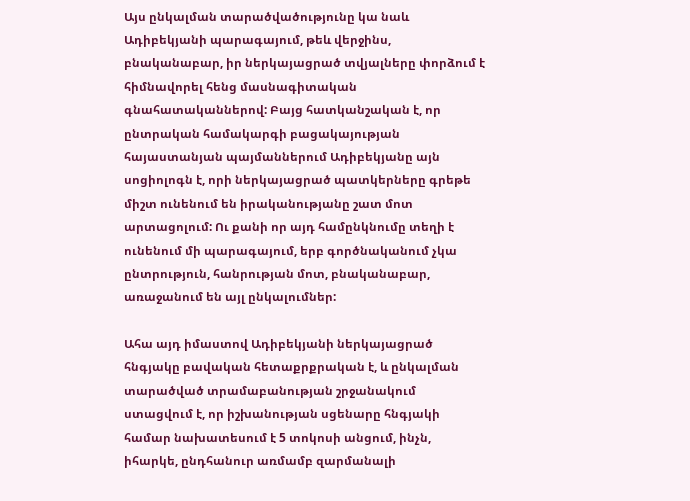Այս ընկալման տարածվածությունը կա նաև Ադիբեկյանի պարագայում, թեև վերջինս, բնականաբար, իր ներկայացրած տվյալները փորձում է հիմնավորել հենց մասնագիտական գնահատականներով: Բայց հատկանշական է, որ ընտրական համակարգի բացակայության հայաստանյան պայմաններում Ադիբեկյանը այն սոցիոլոգն է, որի ներկայացրած պատկերները գրեթե միշտ ունենում են իրականությանը շատ մոտ արտացոլում: Ու քանի որ այդ համընկնումը տեղի է ունենում մի պարագայում, երբ գործնականում չկա ընտրություն, հանրության մոտ, բնականաբար, առաջանում են այլ ընկալումներ:

Ահա այդ իմաստով Ադիբեկյանի ներկայացրած հնգյակը բավական հետաքրքրական է, և ընկալման տարածված տրամաբանության շրջանակում ստացվում է, որ իշխանության սցենարը հնգյակի համար նախատեսում է 5 տոկոսի անցում, ինչն, իհարկե, ընդհանուր առմամբ զարմանալի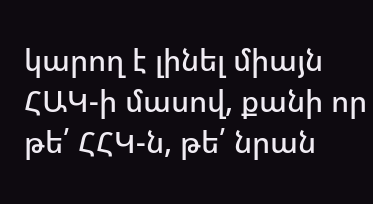կարող է լինել միայն ՀԱԿ-ի մասով, քանի որ թե՛ ՀՀԿ-ն, թե՛ նրան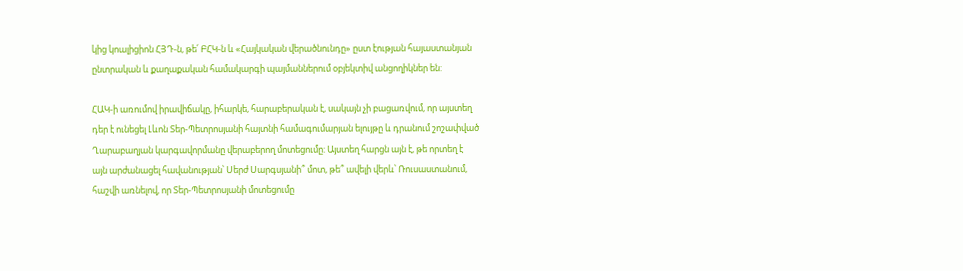կից կոալիցիոն ՀՅԴ-ն, թե՛ ԲՀԿ-ն և «Հայկական վերածնունդը» ըստ էության հայաստանյան ընտրական և քաղաքական համակարգի պայմաններում օբյեկտիվ անցողիկներ են:

ՀԱԿ-ի առումով իրավիճակը, իհարկե, հարաբերական է, սակայն չի բացառվում, որ այստեղ դեր է ունեցել Լևոն Տեր-Պետրոսյանի հայտնի համագումարյան ելույթը և դրանում շոշափված Ղարաբաղյան կարգավորմանը վերաբերող մոտեցումը: Այստեղ հարցն այն է, թե որտեղ է այն արժանացել հավանության՝ Սերժ Սարգսյանի՞ մոտ, թե՞ ավելի վերև՝ Ռուսաստանում, հաշվի առնելով, որ Տեր-Պետրոսյանի մոտեցումը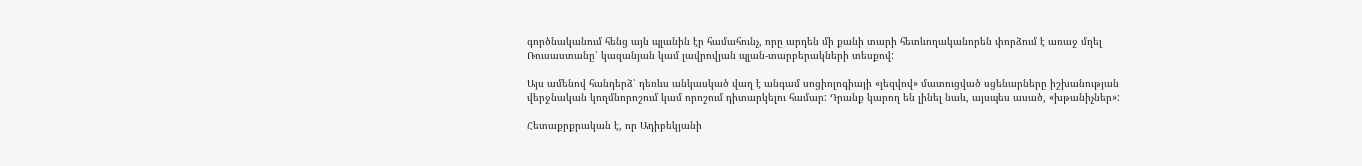գործնականում հենց այն պլանին էր համահունչ, որը արդեն մի քանի տարի հետևողականորեն փորձում է առաջ մղել Ռուսաստանը՝ կազանյան կամ լավրովյան պլան-տարբերակների տեսքով:

Այս ամենով հանդերձ՝ դեռևս անկասկած վաղ է անգամ սոցիոլոգիայի «լեզվով» մատուցված սցենարները իշխանության վերջնական կողմնորոշում կամ որոշում դիտարկելու համար: Դրանք կարող են լինել նաև, այսպես ասած, «խթանիչներ»:

Հետաքրքրական է, որ Ադիբեկյանի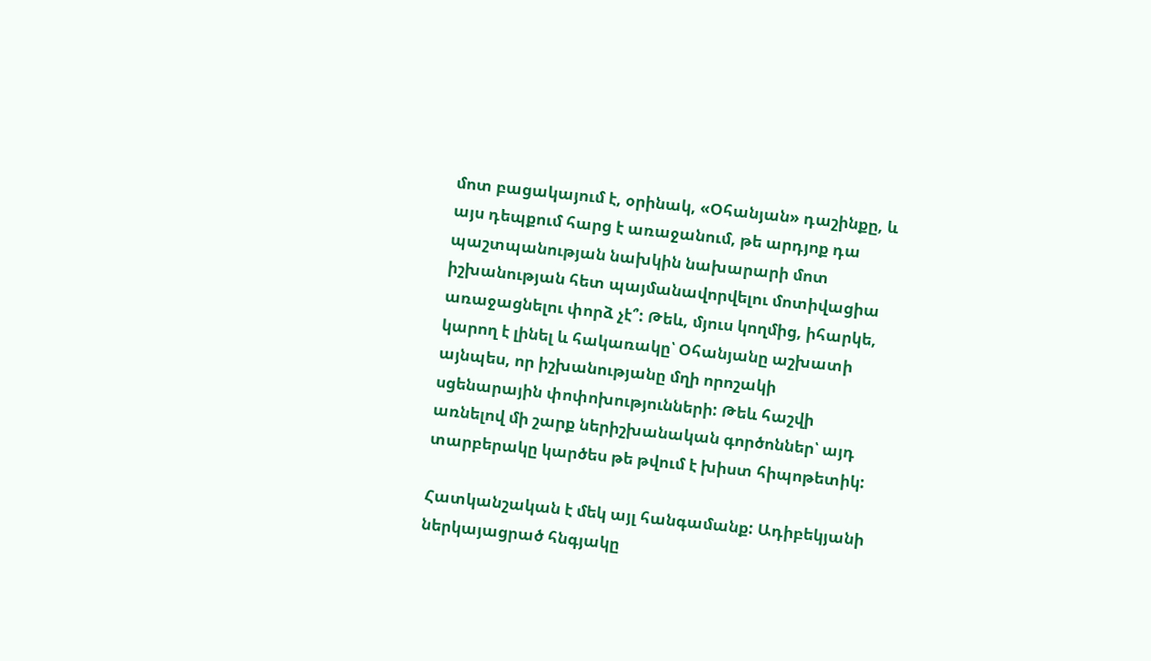մոտ բացակայում է, օրինակ, «Օհանյան» դաշինքը, և այս դեպքում հարց է առաջանում, թե արդյոք դա պաշտպանության նախկին նախարարի մոտ իշխանության հետ պայմանավորվելու մոտիվացիա առաջացնելու փորձ չէ՞: Թեև, մյուս կողմից, իհարկե, կարող է լինել և հակառակը՝ Օհանյանը աշխատի այնպես, որ իշխանությանը մղի որոշակի սցենարային փոփոխությունների: Թեև հաշվի առնելով մի շարք ներիշխանական գործոններ՝ այդ տարբերակը կարծես թե թվում է խիստ հիպոթետիկ:

Հատկանշական է մեկ այլ հանգամանք: Ադիբեկյանի ներկայացրած հնգյակը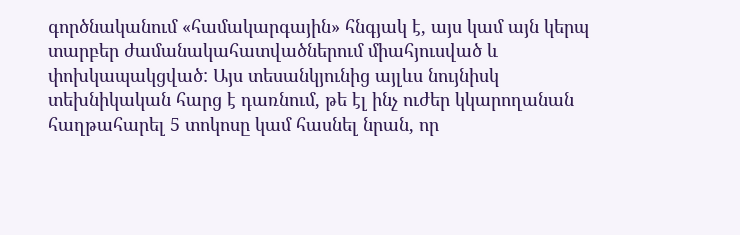գործնականում «համակարգային» հնգյակ է, այս կամ այն կերպ տարբեր ժամանակահատվածներում միահյուսված և փոխկապակցված: Այս տեսանկյունից այլևս նույնիսկ տեխնիկական հարց է դառնում, թե էլ ինչ ուժեր կկարողանան հաղթահարել 5 տոկոսը կամ հասնել նրան, որ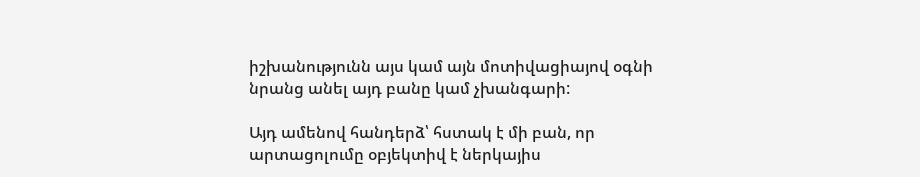իշխանությունն այս կամ այն մոտիվացիայով օգնի նրանց անել այդ բանը կամ չխանգարի:

Այդ ամենով հանդերձ՝ հստակ է մի բան, որ արտացոլումը օբյեկտիվ է ներկայիս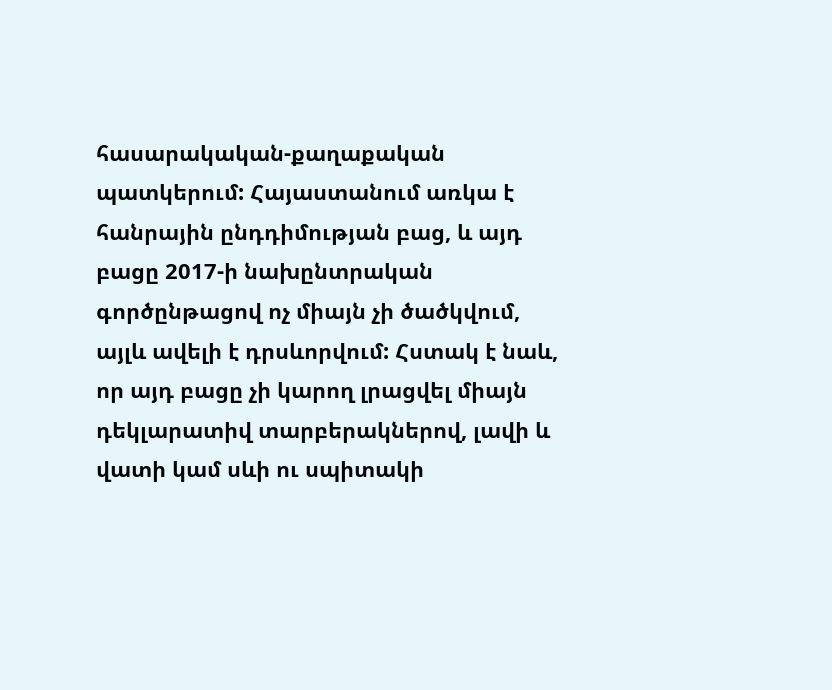հասարակական-քաղաքական պատկերում: Հայաստանում առկա է հանրային ընդդիմության բաց, և այդ բացը 2017-ի նախընտրական գործընթացով ոչ միայն չի ծածկվում, այլև ավելի է դրսևորվում: Հստակ է նաև, որ այդ բացը չի կարող լրացվել միայն դեկլարատիվ տարբերակներով, լավի և վատի կամ սևի ու սպիտակի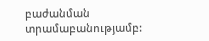բաժանման տրամաբանությամբ: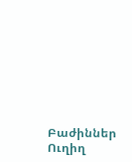Բաժիններ
Ուղիղ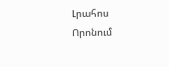Լրահոս
Որոնում